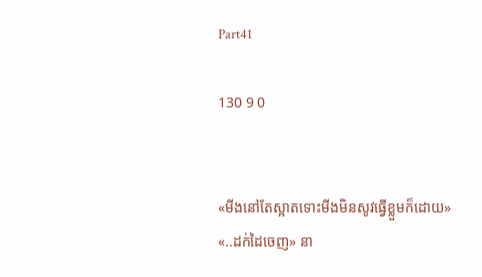Part41

130 9 0


«មីងនៅតែស្អាតទោះមីងមិនសូវធ្វើខ្លួមក៏ដោយ»
«..ដក់ដៃចេញ» នា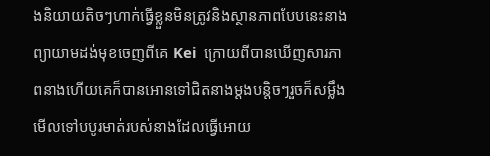ងនិយាយតិចៗហាក់ធ្វើខ្លួនមិនត្រូវនិងស្ថានភាពបែបនេះនាងព្យាយាមដង់មុខចេញពីគេ Kei  ក្រោយពីបានឃើញសារភាពនាងហើយគេក៏បានអោនទៅជិតនាងម្ដងបន្តិចៗរួចក៏សម្លឹងមើលទៅបបូរមាត់របស់នាងដែលធ្វើអោយ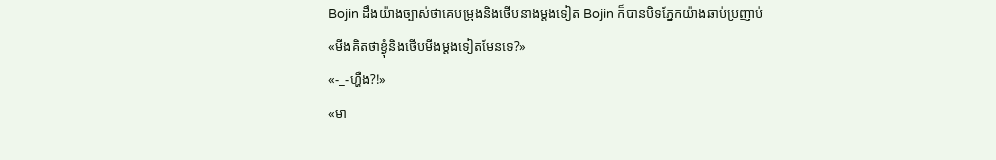Bojin ដឹងយ៉ាងច្បាស់ថាគេបម្រុងនិងថើបនាងម្ដងទៀត Bojin ក៏បានបិទភ្នែកយ៉ាងឆាប់ប្រញាប់
«មីងគិតថាខ្ងុំនិងថើបមីងម្ដងទៀតមែនទេ?»
«-_-ហ្ហឺង?!»
«មា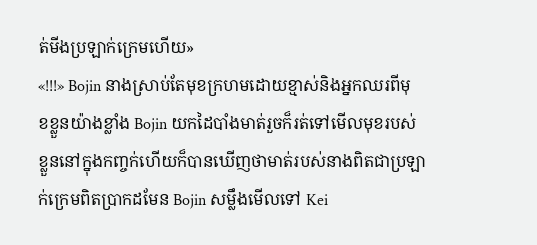ត់មីងប្រឡាក់ក្រេមហើយ»
«!!!» Bojin នាងស្រាប់តែមុខក្រហមដោយខ្មាស់និងអ្នកឈរពីមុខខ្លួនយ៉ាងខ្លាំង Bojin យកដៃបាំងមាត់រួចក៏រត់ទៅមើលមុខរបស់ខ្លួននៅក្នុងកញ្ចក់ហើយក៏បានឃើញថាមាត់របស់នាងពិតជាប្រឡាក់ក្រេមពិតប្រាកដមែន Bojin សម្លឹងមើលទៅ Kei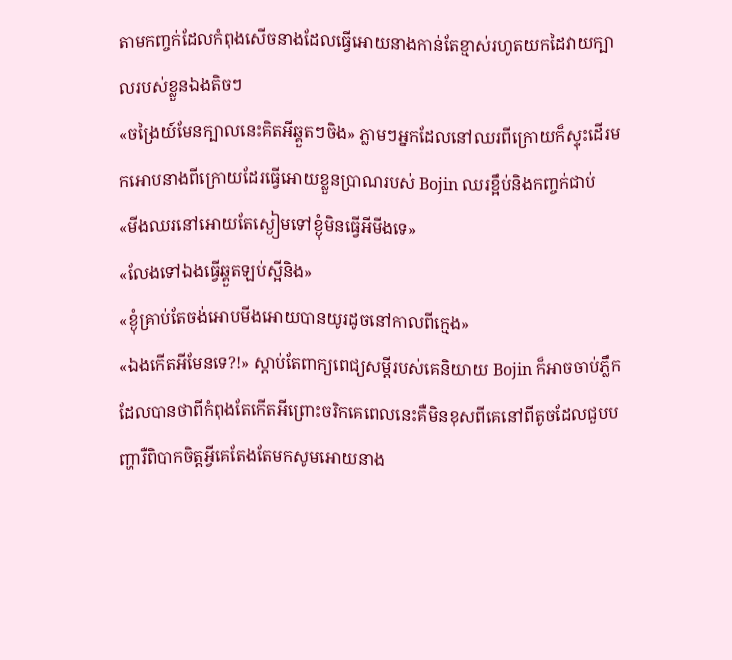តាមកញ្ចក់ដែលកំពុងសើចនាងដែលធ្វើអោយនាងកាន់តែខ្មាស់រហូតយកដៃវាយក្បាលរបស់ខ្លួនឯងតិចៗ
«ចង្រៃយ៍មែនក្បាលនេះគិតអីឆ្គួតៗចិង» ភ្លាមៗអ្នកដែលនៅឈរពីក្រោយក៏ស្ទុះដើរមកអោបនាងពីក្រោយដែរធ្វើអោយខ្លួនប្រាណរបស់ Bojin ឈរខ្អឹប់និងកញ្ចក់ជាប់
«មីងឈរនៅអោយតែស្ងៀមទៅខ្ងុំមិនធ្វើអីមីងទេ»
«លែងទៅឯងធ្វើឆ្គួតឡប់ស្អីនិង»
«ខ្ងុំគ្រាប់តែចង់អោបមីងអោយបានយូរដូចនៅកាលពីក្មេង»
«ឯងកើតអីមែនទេ?!» ស្ដាប់តែពាក្យពេជ្យសម្ដីរបស់គេនិយាយ Bojin ក៏អាចចាប់ភ្លឹកដែលបានថាពីកំពុងតែកើតអីព្រោះចរិកគេពេលនេះគឺមិនខុសពីគេនៅពីតូចដែលជួបបញ្ហារឺពិបាកចិត្តអ្វីគេតែងតែមកសូមអោយនាង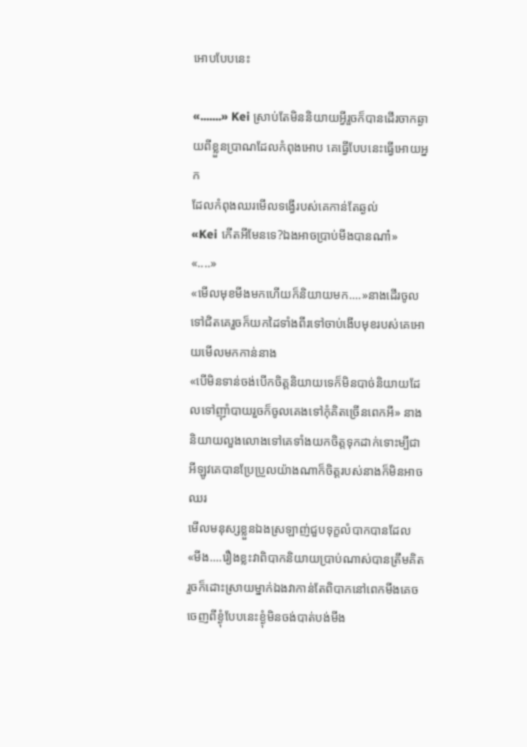អោបបែបនេះ

«.......» Kei ស្រាប់តែមិននិយាយអ្វីរួចក៏បានដើរចាកឆ្ងាយពីខ្លួនប្រាណដែលកំពុងអោប គេធ្វើបែបនេះធ្វើអោយអ្នក
ដែលកំពុងឈរមើលទង្វើរបស់គេកាន់តែឆ្ងល់
«Kei កើតអីមែនទេ?ឯងអាចប្រាប់មីងបានណា៎»
«....»
«មើលមុខមីងមកហើយក៏និយាយមក....»នាងដើរចូលទៅជិតគេរួចក៏យកដៃទាំងពីរទៅចាប់ងើបមុខរបស់គេអោយមើលមកកាន់នាង
«បើមិនទាន់ចង់បើកចិត្តនិយាយទេក៏មិនបាច់និយាយដែលទៅញុាំបាយរួចក៏ចូលគេងទៅកុំគិតច្រើនពេកអី» នាងនិយាយលួងលោងទៅគេទាំងយកចិត្តទុកដាក់ទោះម្បីជាអីឡូវគេបានប្រែប្រួលយ៉ាងណាក៏ចិត្តរបស់នាងក៏មិនអាចឈរ
មើលមនុស្សខ្លួនឯងស្រឡាញ់ជួបទុក្ខលំបាកបានដែល
«មីង....រឿងខ្លះវាពិបាកនិយាយប្រាប់ណាស់បានត្រឹមគិតរួចក៏ដោះស្រាយម្នាក់ឯងវាកាន់តែពិបាកនៅពេកមីងគេចចេញពីខ្ងុំបែបនេះខ្ងុំមិនចង់បាត់បង់មីង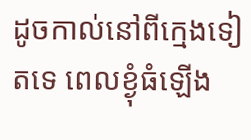ដូចកាល់នៅពីក្មេងទៀតទេ ពេលខ្ងុំធំឡើង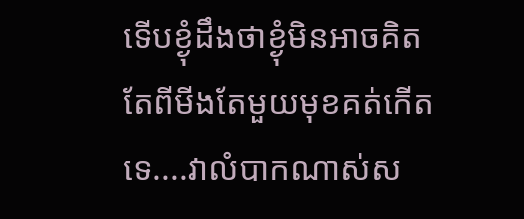ទើបខ្ងុំដឹងថាខ្ងុំមិនអាចគិតតែពីមីងតែមួយមុខគត់កើតទេ....វាលំបាកណាស់ស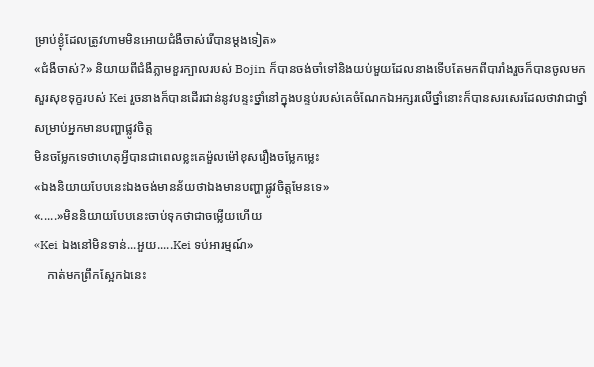ម្រាប់ខ្ងុំដែលត្រូវហាមមិនអោយជំងឺចាស់រើបានម្ដងទៀត»
«ជំងឺចាស់?» និយាយពីជំងឺភ្លាមខួរក្បាលរបស់ Bojin ក៏បានចង់ចាំទៅនិងយប់មួយដែលនាងទើបតែមកពីបារាំងរួចក៏បានចូលមកសួរសុខទុក្ខរបស់ Kei រួចនាងក៏បានដើរជាន់នូវបន្ទះថ្នាំនៅក្នុងបន្ទប់របស់គេចំណែកឯអក្សរលើថ្នាំនោះក៏បានសរសេរដែលថាវាជាថ្នាំសម្រាប់អ្នកមានបញ្ហាផ្លូវចិត្ត
មិនចម្លែកទេថាហេតុអ្វីបានជាពេលខ្លះគេម៉ួលម៉ៅខុសរឿងចម្លែកម្លេះ
«ឯងនិយាយបែបនេះឯងចង់មានន័យថាឯងមានបញ្ហាផ្លូវចិត្តមែនទេ»
«.....»មិននិយាយបែបនេះចាប់ទុកថាជាចម្លើយហើយ
«Kei ឯងនៅមិនទាន់...អួយ.....Kei ទប់អារម្មណ៍»
    កាត់មកព្រឹកស្អែកឯនេះ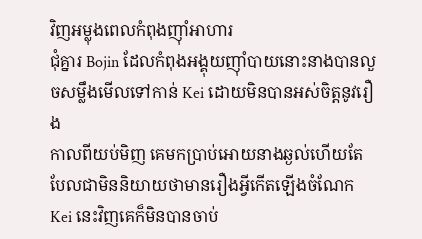វិញអម្លុងពេលកំពុងញុាំអាហារ
ជុំគ្នារ Bojin ដែលកំពុងអង្គុយញុាំបាយនោះនាងបានលួចសម្លឹងមើលទៅកាន់ Kei ដោយមិនបានអស់ចិត្តនូវរឿង
កាលពីយប់មិញ គេមកប្រាប់អោយនាងឆ្ងល់ហើយតែបែលជាមិននិយាយថាមានរឿងអ្វីកើតឡើងចំណែក Kei នេះវិញគេក៏មិនបានចាប់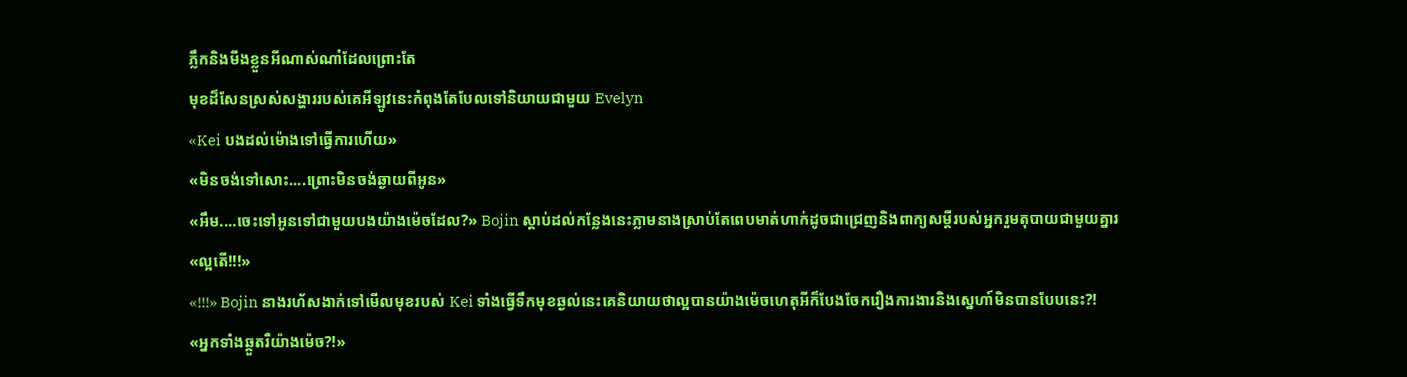ភ្លឹកនិងមីងខ្លួនអីណាស់ណា៎ដែលព្រោះតែ
មុខដ៏សែនស្រស់សង្ហាររបស់គេអីឡូវនេះកំពុងតែបែលទៅនិយាយជាមួយ Evelyn
«Kei បងដល់ម៉ោងទៅធ្វើការហើយ»
«មិនចង់ទៅសោះ....ព្រោះមិនចង់ឆ្ងាយពីអូន»
«អឹម....ចេះទៅអូនទៅជាមួយបងយ៉ាងម៉េចដែល?» Bojin ស្ដាប់ដល់កន្លែងនេះភ្លាមនាងស្រាប់តែពេបមាត់ហាក់ដូចជាជ្រេញនិងពាក្យសម្ដីរបស់អ្នករួមតុបាយជាមួយគ្នារ
«ល្អតើ!!!»
«!!!» Bojin នាងរហ័សងាក់ទៅមើលមុខរបស់ Kei ទាំងធ្វើទឹកមុខឆ្ងល់នេះគេនិយាយថាល្អបានយ៉ាងម៉េចហេតុអីក៏បែងចែករឿងការងារនិងស្នេហា៍មិនបានបែបនេះ?!
«អ្នកទាំងឆ្គួតរឺយ៉ាងម៉េច?!»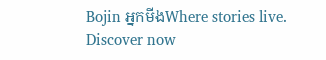Bojin អ្នកមីងWhere stories live. Discover now